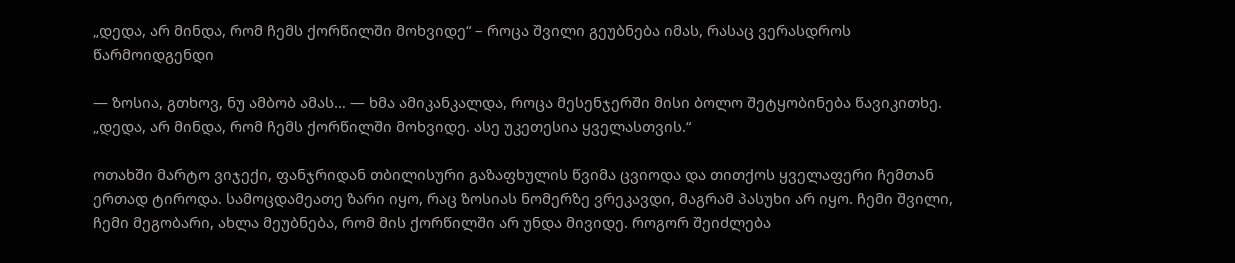„დედა, არ მინდა, რომ ჩემს ქორწილში მოხვიდე“ – როცა შვილი გეუბნება იმას, რასაც ვერასდროს წარმოიდგენდი

— ზოსია, გთხოვ, ნუ ამბობ ამას… — ხმა ამიკანკალდა, როცა მესენჯერში მისი ბოლო შეტყობინება წავიკითხე. „დედა, არ მინდა, რომ ჩემს ქორწილში მოხვიდე. ასე უკეთესია ყველასთვის.“

ოთახში მარტო ვიჯექი, ფანჯრიდან თბილისური გაზაფხულის წვიმა ცვიოდა და თითქოს ყველაფერი ჩემთან ერთად ტიროდა. სამოცდამეათე ზარი იყო, რაც ზოსიას ნომერზე ვრეკავდი, მაგრამ პასუხი არ იყო. ჩემი შვილი, ჩემი მეგობარი, ახლა მეუბნება, რომ მის ქორწილში არ უნდა მივიდე. როგორ შეიძლება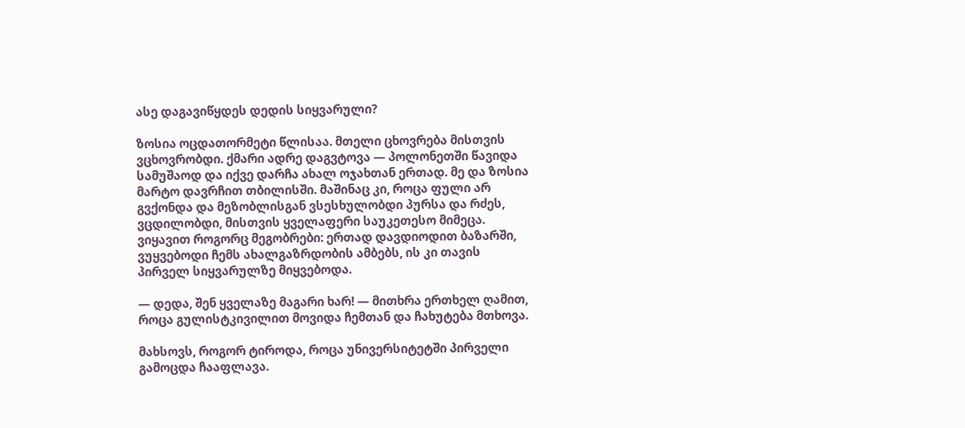ასე დაგავიწყდეს დედის სიყვარული?

ზოსია ოცდათორმეტი წლისაა. მთელი ცხოვრება მისთვის ვცხოვრობდი. ქმარი ადრე დაგვტოვა — პოლონეთში წავიდა სამუშაოდ და იქვე დარჩა ახალ ოჯახთან ერთად. მე და ზოსია მარტო დავრჩით თბილისში. მაშინაც კი, როცა ფული არ გვქონდა და მეზობლისგან ვსესხულობდი პურსა და რძეს, ვცდილობდი, მისთვის ყველაფერი საუკეთესო მიმეცა. ვიყავით როგორც მეგობრები: ერთად დავდიოდით ბაზარში, ვუყვებოდი ჩემს ახალგაზრდობის ამბებს, ის კი თავის პირველ სიყვარულზე მიყვებოდა.

— დედა, შენ ყველაზე მაგარი ხარ! — მითხრა ერთხელ ღამით, როცა გულისტკივილით მოვიდა ჩემთან და ჩახუტება მთხოვა.

მახსოვს, როგორ ტიროდა, როცა უნივერსიტეტში პირველი გამოცდა ჩააფლავა.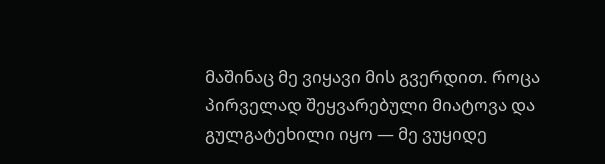მაშინაც მე ვიყავი მის გვერდით. როცა პირველად შეყვარებული მიატოვა და გულგატეხილი იყო — მე ვუყიდე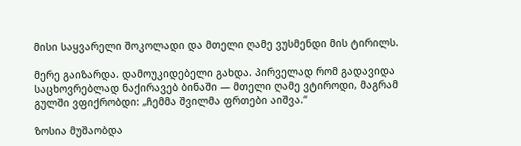მისი საყვარელი შოკოლადი და მთელი ღამე ვუსმენდი მის ტირილს.

მერე გაიზარდა. დამოუკიდებელი გახდა. პირველად რომ გადავიდა საცხოვრებლად ნაქირავებ ბინაში — მთელი ღამე ვტიროდი, მაგრამ გულში ვფიქრობდი: „ჩემმა შვილმა ფრთები აიშვა.“

ზოსია მუშაობდა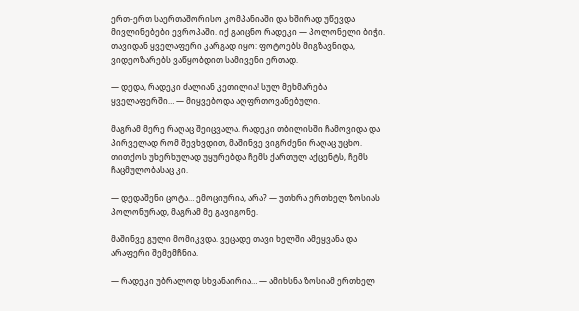ერთ-ერთ საერთაშორისო კომპანიაში და ხშირად უწევდა მივლინებები ევროპაში. იქ გაიცნო რადეკი — პოლონელი ბიჭი. თავიდან ყველაფერი კარგად იყო: ფოტოებს მიგზავნიდა, ვიდეოზარებს ვაწყობდით სამივენი ერთად.

— დედა, რადეკი ძალიან კეთილია! სულ მეხმარება ყველაფერში… — მიყვებოდა აღფრთოვანებული.

მაგრამ მერე რაღაც შეიცვალა. რადეკი თბილისში ჩამოვიდა და პირველად რომ შევხვდით, მაშინვე ვიგრძენი რაღაც უცხო. თითქოს უხერხულად უყურებდა ჩემს ქართულ აქცენტს, ჩემს ჩაცმულობასაც კი.

— დედაშენი ცოტა… ემოციურია, არა? — უთხრა ერთხელ ზოსიას პოლონურად, მაგრამ მე გავიგონე.

მაშინვე გული მომიკვდა. ვეცადე თავი ხელში ამეყვანა და არაფერი შემემჩნია.

— რადეკი უბრალოდ სხვანაირია… — ამიხსნა ზოსიამ ერთხელ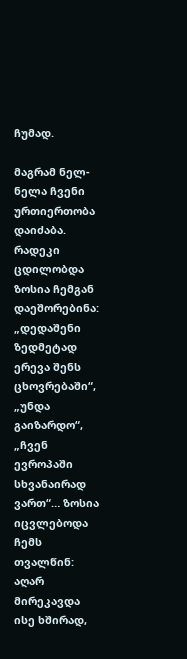ჩუმად.

მაგრამ ნელ-ნელა ჩვენი ურთიერთობა დაიძაბა. რადეკი ცდილობდა ზოსია ჩემგან დაეშორებინა: „დედაშენი ზედმეტად ერევა შენს ცხოვრებაში“, „უნდა გაიზარდო“, „ჩვენ ევროპაში სხვანაირად ვართ“… ზოსია იცვლებოდა ჩემს თვალწინ: აღარ მირეკავდა ისე ხშირად,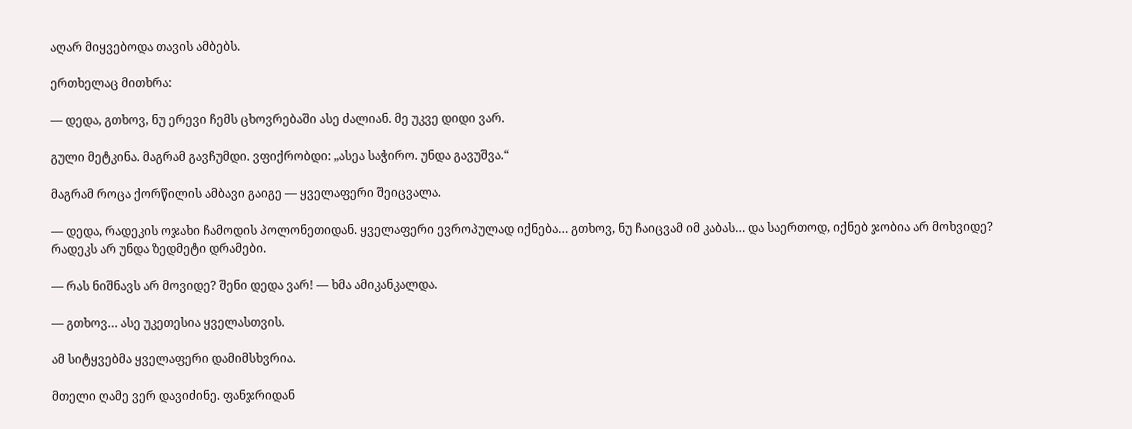აღარ მიყვებოდა თავის ამბებს.

ერთხელაც მითხრა:

— დედა, გთხოვ, ნუ ერევი ჩემს ცხოვრებაში ასე ძალიან. მე უკვე დიდი ვარ.

გული მეტკინა. მაგრამ გავჩუმდი. ვფიქრობდი: „ასეა საჭირო. უნდა გავუშვა.“

მაგრამ როცა ქორწილის ამბავი გაიგე — ყველაფერი შეიცვალა.

— დედა, რადეკის ოჯახი ჩამოდის პოლონეთიდან. ყველაფერი ევროპულად იქნება… გთხოვ, ნუ ჩაიცვამ იმ კაბას… და საერთოდ, იქნებ ჯობია არ მოხვიდე? რადეკს არ უნდა ზედმეტი დრამები.

— რას ნიშნავს არ მოვიდე? შენი დედა ვარ! — ხმა ამიკანკალდა.

— გთხოვ… ასე უკეთესია ყველასთვის.

ამ სიტყვებმა ყველაფერი დამიმსხვრია.

მთელი ღამე ვერ დავიძინე. ფანჯრიდან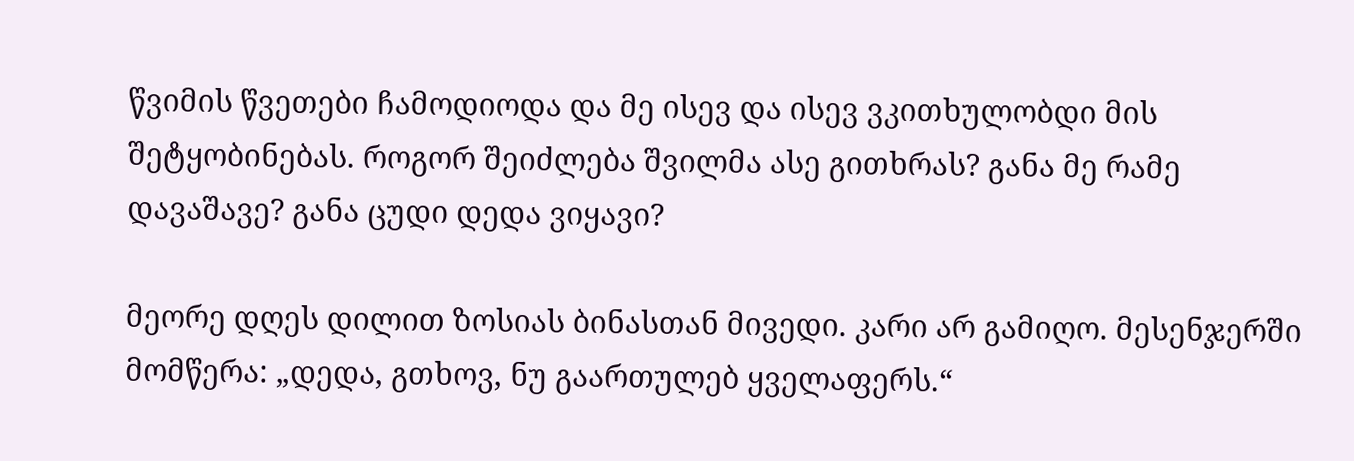წვიმის წვეთები ჩამოდიოდა და მე ისევ და ისევ ვკითხულობდი მის შეტყობინებას. როგორ შეიძლება შვილმა ასე გითხრას? განა მე რამე დავაშავე? განა ცუდი დედა ვიყავი?

მეორე დღეს დილით ზოსიას ბინასთან მივედი. კარი არ გამიღო. მესენჯერში მომწერა: „დედა, გთხოვ, ნუ გაართულებ ყველაფერს.“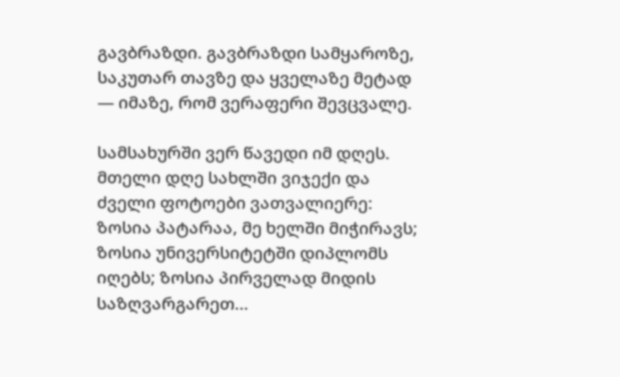გავბრაზდი. გავბრაზდი სამყაროზე, საკუთარ თავზე და ყველაზე მეტად — იმაზე, რომ ვერაფერი შევცვალე.

სამსახურში ვერ წავედი იმ დღეს. მთელი დღე სახლში ვიჯექი და ძველი ფოტოები ვათვალიერე: ზოსია პატარაა, მე ხელში მიჭირავს; ზოსია უნივერსიტეტში დიპლომს იღებს; ზოსია პირველად მიდის საზღვარგარეთ…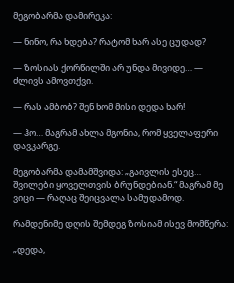მეგობარმა დამირეკა:

— ნინო, რა ხდება? რატომ ხარ ასე ცუდად?

— ზოსიას ქორწილში არ უნდა მივიდე… — ძლივს ამოვთქვი.

— რას ამბობ? შენ ხომ მისი დედა ხარ!

— ჰო… მაგრამ ახლა მგონია, რომ ყველაფერი დავკარგე.

მეგობარმა დამამშვიდა: „გაივლის ესეც… შვილები ყოველთვის ბრუნდებიან.“ მაგრამ მე ვიცი — რაღაც შეიცვალა სამუდამოდ.

რამდენიმე დღის შემდეგ ზოსიამ ისევ მომწერა:

„დედა,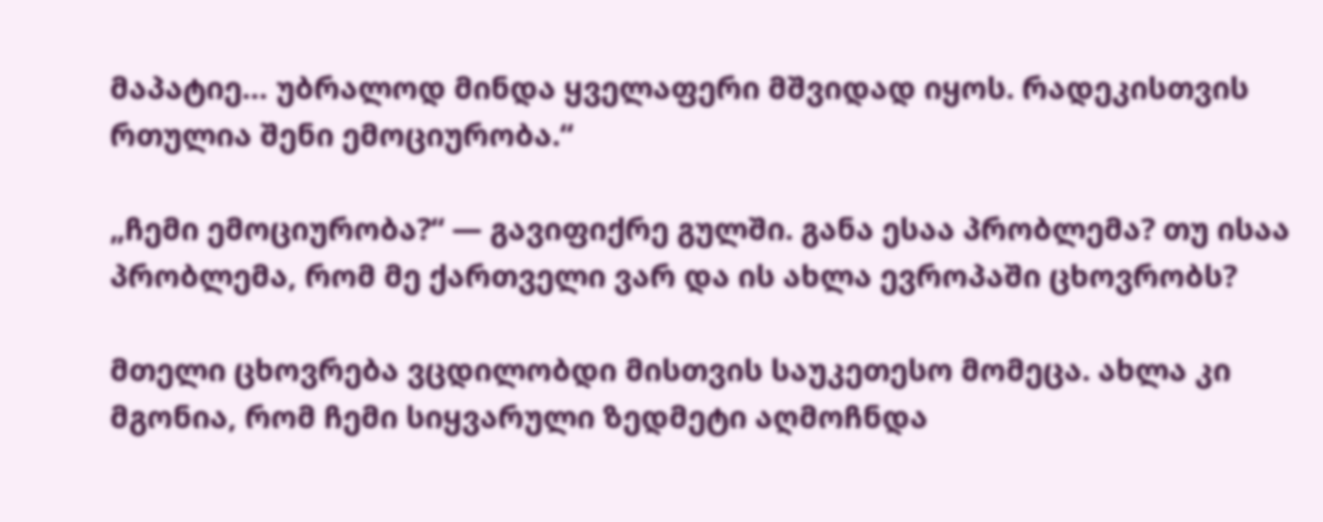მაპატიე… უბრალოდ მინდა ყველაფერი მშვიდად იყოს. რადეკისთვის რთულია შენი ემოციურობა.“

„ჩემი ემოციურობა?“ — გავიფიქრე გულში. განა ესაა პრობლემა? თუ ისაა პრობლემა, რომ მე ქართველი ვარ და ის ახლა ევროპაში ცხოვრობს?

მთელი ცხოვრება ვცდილობდი მისთვის საუკეთესო მომეცა. ახლა კი მგონია, რომ ჩემი სიყვარული ზედმეტი აღმოჩნდა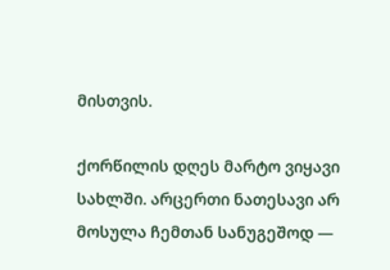მისთვის.

ქორწილის დღეს მარტო ვიყავი სახლში. არცერთი ნათესავი არ მოსულა ჩემთან სანუგეშოდ —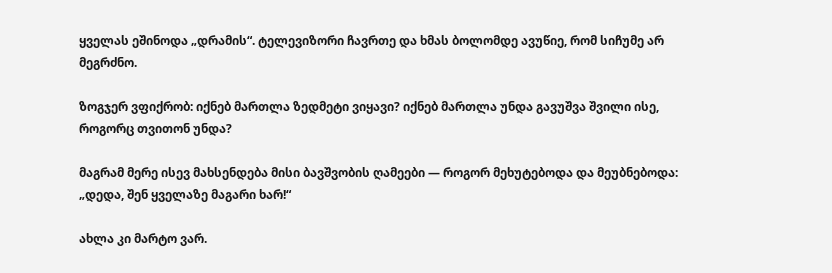ყველას ეშინოდა „დრამის“. ტელევიზორი ჩავრთე და ხმას ბოლომდე ავუწიე, რომ სიჩუმე არ მეგრძნო.

ზოგჯერ ვფიქრობ: იქნებ მართლა ზედმეტი ვიყავი? იქნებ მართლა უნდა გავუშვა შვილი ისე, როგორც თვითონ უნდა?

მაგრამ მერე ისევ მახსენდება მისი ბავშვობის ღამეები — როგორ მეხუტებოდა და მეუბნებოდა: „დედა, შენ ყველაზე მაგარი ხარ!“

ახლა კი მარტო ვარ.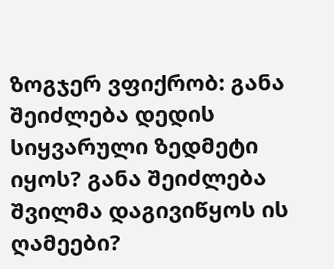ზოგჯერ ვფიქრობ: განა შეიძლება დედის სიყვარული ზედმეტი იყოს? განა შეიძლება შვილმა დაგივიწყოს ის ღამეები?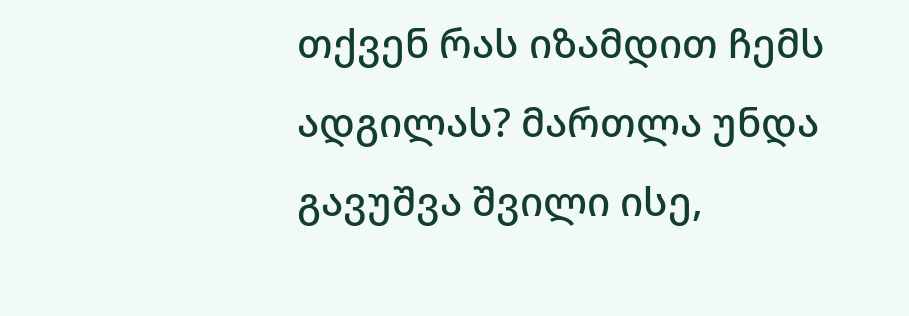თქვენ რას იზამდით ჩემს ადგილას? მართლა უნდა გავუშვა შვილი ისე,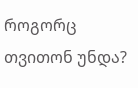როგორც თვითონ უნდა?